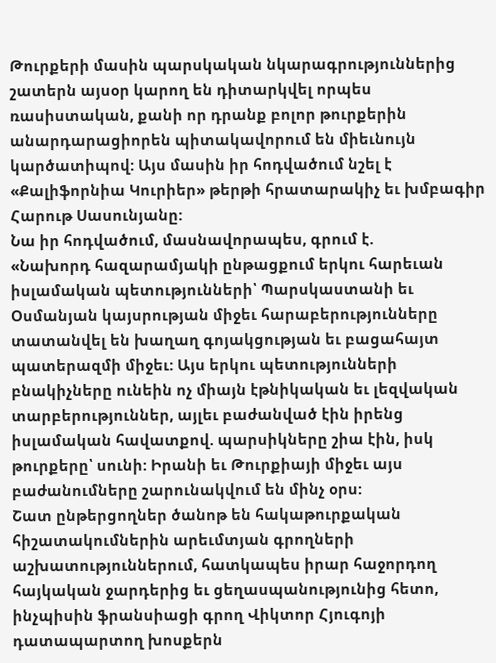Թուրքերի մասին պարսկական նկարագրություններից շատերն այսօր կարող են դիտարկվել որպես ռասիստական, քանի որ դրանք բոլոր թուրքերին անարդարացիորեն պիտակավորում են միեւնույն կարծատիպով: Այս մասին իր հոդվածում նշել է «Քալիֆորնիա Կուրիեր» թերթի հրատարակիչ եւ խմբագիր Հարութ Սասունյանը:
Նա իր հոդվածում, մասնավորապես, գրում է.
«Նախորդ հազարամյակի ընթացքում երկու հարեւան իսլամական պետությունների՝ Պարսկաստանի եւ Օսմանյան կայսրության միջեւ հարաբերությունները տատանվել են խաղաղ գոյակցության եւ բացահայտ պատերազմի միջեւ: Այս երկու պետությունների բնակիչները ունեին ոչ միայն էթնիկական եւ լեզվական տարբերություններ, այլեւ բաժանված էին իրենց իսլամական հավատքով. պարսիկները շիա էին, իսկ թուրքերը՝ սունի: Իրանի եւ Թուրքիայի միջեւ այս բաժանումները շարունակվում են մինչ օրս:
Շատ ընթերցողներ ծանոթ են հակաթուրքական հիշատակումներին արեւմտյան գրողների աշխատություններում, հատկապես իրար հաջորդող հայկական ջարդերից եւ ցեղասպանությունից հետո, ինչպիսին ֆրանսիացի գրող Վիկտոր Հյուգոյի դատապարտող խոսքերն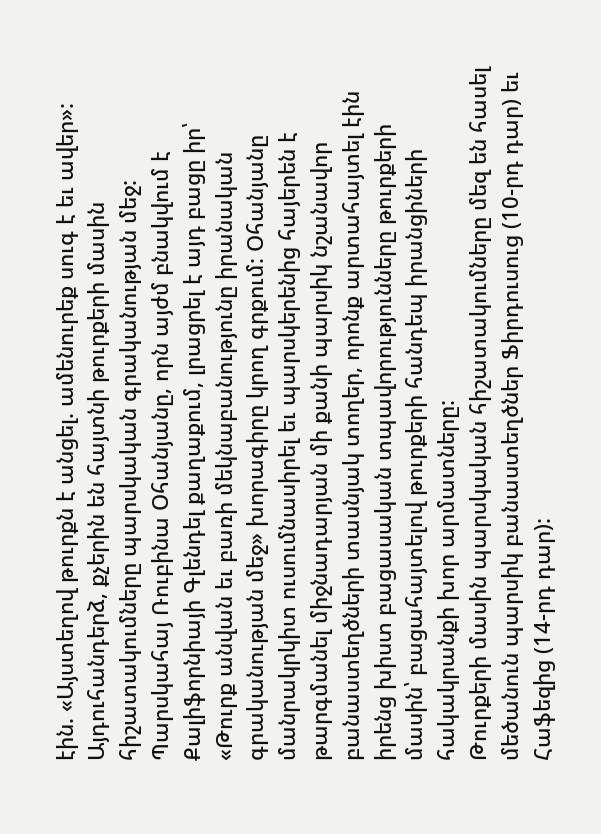էին. «Այստեղով թուրքն է անցել. ամենուրեք սուգ է եւ ավեր»:
Այդուհանդերձ, քչերին են հայտնի թուրքերի մասին հիշատակումները պարսկական գրականության մեջ: Պարսկահայ Ռուբինա Օհանյանը, որն այժմ բնակվում է Քալիֆորնիայի Գլենդել քաղաքում, լրացրել է այդ բացը իր՝ «Թուրք անվան եւ բառի մեկնաբանությունը իրանական գրականության մեջ» խորագիրը կրող գրքում: Օհանյանը մանրակրկիտ ուսումնասիրել եւ պարսկերենից հայերեն է թարգմանել միջնադարյան մի քանի պարսիկ նշանավոր բանաստեղծների տասնյակ տողեր, որոնք արտահայտել էին իրենց խիստ բացասական տպավորությունները թուրքերի մասին՝ բացահայտելով թուրքերի հանդեպ իրանցիների հակակրանքի խոր արմատները:
Թուրքերի մասին պարսկական հիշատակումները մեզ են հասել մեծանուն պարսիկ բանաստեղծներ Ֆիրդուսուց (10-րդ դար) եւ Հաֆեզից (14-րդ դար):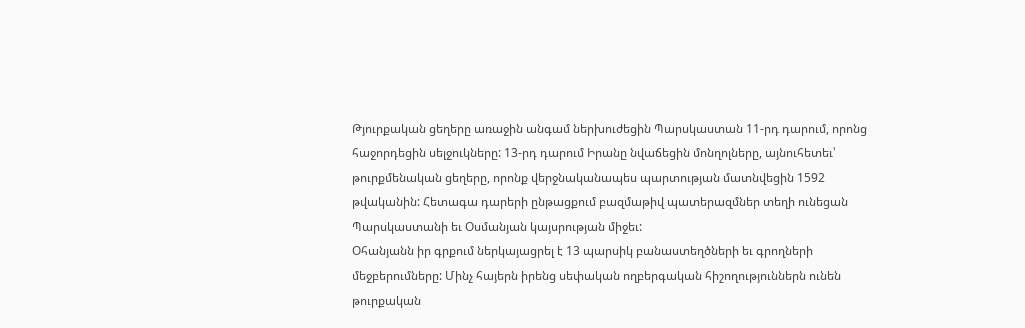Թյուրքական ցեղերը առաջին անգամ ներխուժեցին Պարսկաստան 11-րդ դարում, որոնց հաջորդեցին սելջուկները: 13-րդ դարում Իրանը նվաճեցին մոնղոլները, այնուհետեւ՝ թուրքմենական ցեղերը, որոնք վերջնականապես պարտության մատնվեցին 1592 թվականին: Հետագա դարերի ընթացքում բազմաթիվ պատերազմներ տեղի ունեցան Պարսկաստանի եւ Օսմանյան կայսրության միջեւ:
Օհանյանն իր գրքում ներկայացրել է 13 պարսիկ բանաստեղծների եւ գրողների մեջբերումները: Մինչ հայերն իրենց սեփական ողբերգական հիշողություններն ունեն թուրքական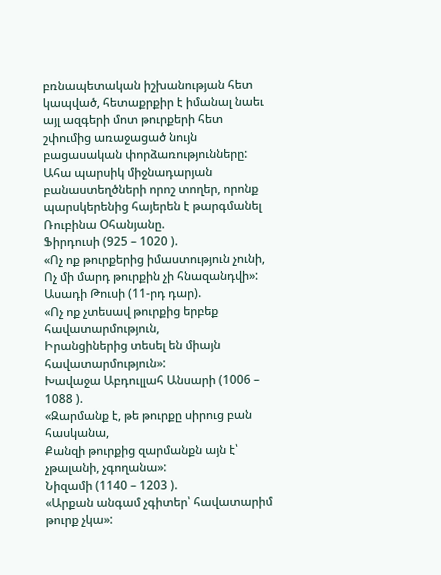բռնապետական իշխանության հետ կապված, հետաքրքիր է իմանալ նաեւ այլ ազգերի մոտ թուրքերի հետ շփումից առաջացած նույն բացասական փորձառությունները:
Ահա պարսիկ միջնադարյան բանաստեղծների որոշ տողեր, որոնք պարսկերենից հայերեն է թարգմանել Ռուբինա Օհանյանը.
Ֆիրդուսի (925 – 1020 ).
«Ոչ ոք թուրքերից իմաստություն չունի,
Ոչ մի մարդ թուրքին չի հնազանդվի»:
Ասադի Թուսի (11-րդ դար).
«Ոչ ոք չտեսավ թուրքից երբեք հավատարմություն,
Իրանցիներից տեսել են միայն հավատարմություն»:
Խավաջա Աբդուլլահ Անսարի (1006 – 1088 ).
«Զարմանք է, թե թուրքը սիրուց բան հասկանա,
Քանզի թուրքից զարմանքն այն է՝ չթալանի, չգողանա»:
Նիզամի (1140 – 1203 ).
«Արքան անգամ չգիտեր՝ հավատարիմ թուրք չկա»: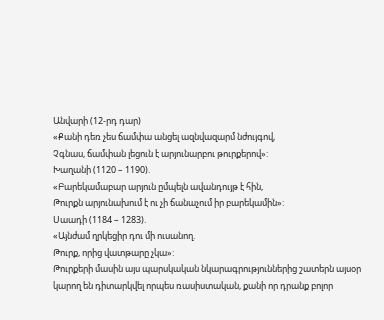Անվարի (12-րդ դար)
«Քանի դեռ չես ճամփա անցել ազնվազարմ նժույգով,
Չգնաս, ճամփան լեցուն է արյունարբու թուրքերով»:
Խաղանի (1120 – 1190).
«Բարեկամաբար արյուն ըմպելն ավանդույթ է հին,
Թուրքն արյունախում է ու չի ճանաչում իր բարեկամին»:
Սաադի (1184 – 1283).
«Այնժամ ղրկեցիր դու մի ուսանող.
Թուրք, որից վատթարը չկա»:
Թուրքերի մասին այս պարսկական նկարագրություններից շատերն այսօր կարող են դիտարկվել որպես ռասիստական, քանի որ դրանք բոլոր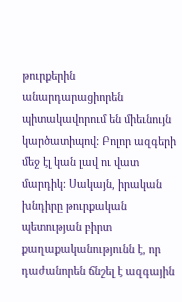թուրքերին անարդարացիորեն պիտակավորում են միեւնույն կարծատիպով: Բոլոր ազգերի մեջ էլ կան լավ ու վատ մարդիկ: Սակայն, իրական խնդիրը թուրքական պետության բիրտ քաղաքականությունն է, որ դաժանորեն ճնշել է ազգային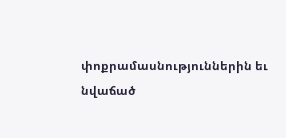փոքրամասնություններին եւ նվաճած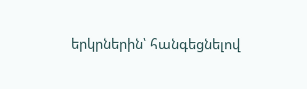երկրներին՝ հանգեցնելով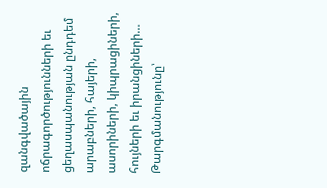զանգվածային ոճրագործությունների եւ ցեղասպանության ընդդեմ արաբների, հայերի, ասորիների, կիպրացիների, հույների եւ իրանցիների…
Թարգմանությունը՝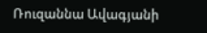Ռուզաննա Ավագյանի